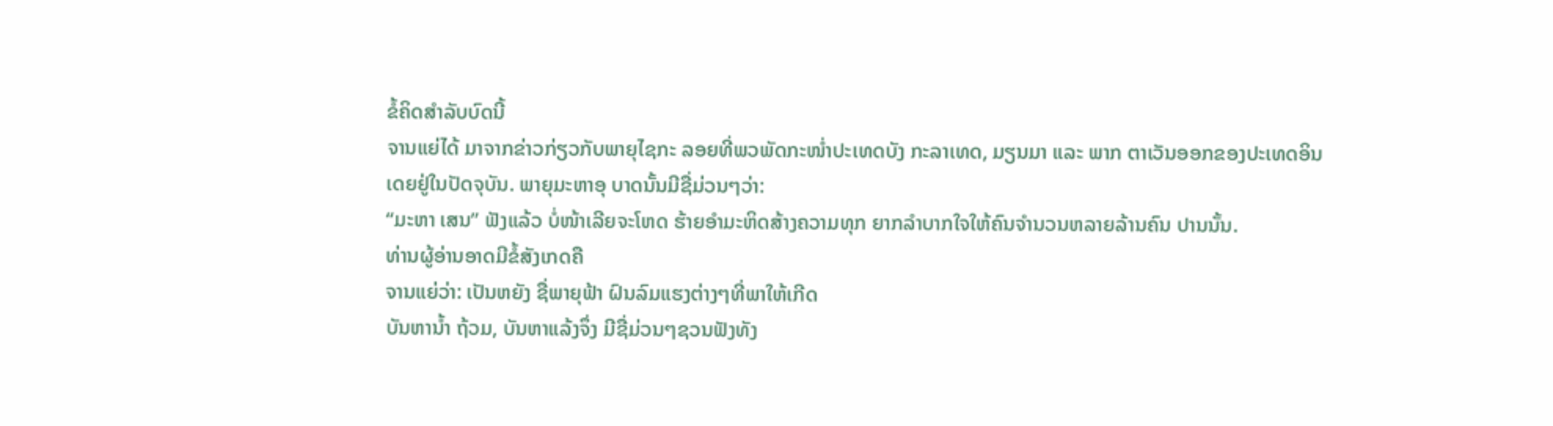ຂໍ້ຄິດສຳລັບບົດນີ້
ຈານແຍ່ໄດ້ ມາຈາກຂ່າວກ່ຽວກັບພາຍຸໄຊກະ ລອຍທີ່ພວພັດກະໜ່ຳປະເທດບັງ ກະລາເທດ, ມຽນມາ ແລະ ພາກ ຕາເວັນອອກຂອງປະເທດອິນ
ເດຍຢູ່ໃນປັດຈຸບັນ. ພາຍຸມະຫາອຸ ບາດນັ້ນມີຊື່ມ່ວນໆວ່າ:
“ມະຫາ ເສນ” ຟັງແລ້ວ ບໍ່ໜ້າເລີຍຈະໂຫດ ຮ້າຍອຳມະຫິດສ້າງຄວາມທຸກ ຍາກລຳບາກໃຈໃຫ້ຄົນຈຳນວນຫລາຍລ້ານຄົນ ປານນັ້ນ.
ທ່ານຜູ້ອ່ານອາດມີຂໍ້ສັງເກດຄື
ຈານແຍ່ວ່າ: ເປັນຫຍັງ ຊື່ພາຍຸຟ້າ ຝົນລົມແຮງຕ່າງໆທີ່ພາໃຫ້ເກີດ
ບັນຫານ້ຳ ຖ້ວມ, ບັນຫາແລ້ງຈຶ່ງ ມີຊື່ມ່ວນໆຊວນຟັງທັງ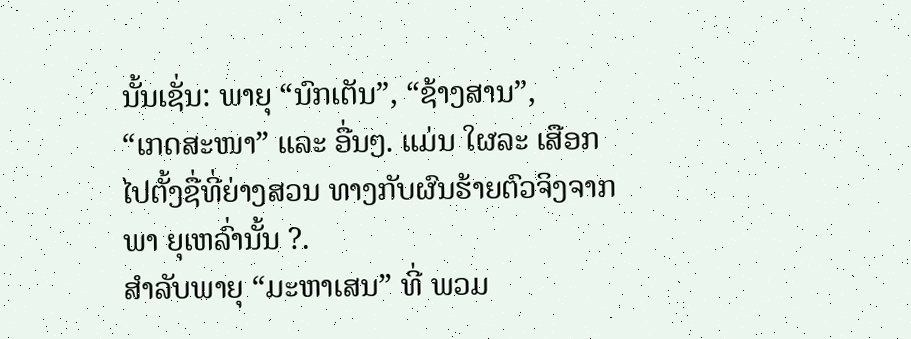ນັ້ນເຊັ່ນ: ພາຍຸ “ນົກເຕັນ”, “ຊ້າງສານ”,
“ເກດສະໜາ” ແລະ ອື່ນໆ. ແມ່ນ ໃຜລະ ເສືອກໄປຕັ້ງຊື່ທີ່ຍ່າງສວນ ທາງກັບຜົນຮ້າຍຕົວຈິງຈາກພາ ຍຸເຫລົ່ານັ້ນ ?.
ສຳລັບພາຍຸ “ມະຫາເສນ” ທີ່ ພວມ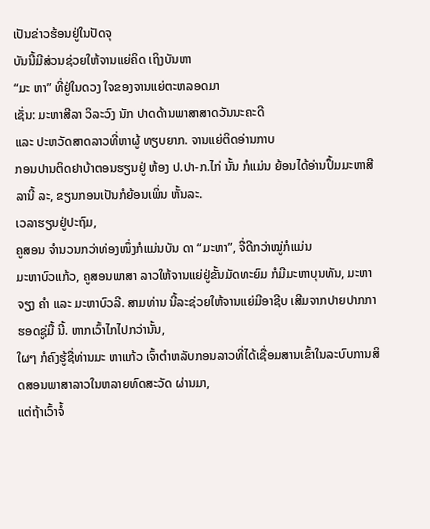ເປັນຂ່າວຮ້ອນຢູ່ໃນປັດຈຸ
ບັນນີ້ມີສ່ວນຊ່ວຍໃຫ້ຈານແຍ່ຄິດ ເຖິງບັນຫາ
“ມະ ຫາ” ທີ່ຢູ່ໃນດວງ ໃຈຂອງຈານແຍ່ຕະຫລອດມາ
ເຊັ່ນ: ມະຫາສີລາ ວິລະວົງ ນັກ ປາດດ້ານພາສາສາດວັນນະຄະດີ
ແລະ ປະຫວັດສາດລາວທີ່ຫາຜູ້ ທຽບຍາກ. ຈານແຍ່ຕິດອ່ານກາບ
ກອນປານຕິດຢາບ້າຕອນຮຽນຢູ່ ຫ້ອງ ປ.ປາ-ກ.ໄກ່ ນັ້ນ ກໍແມ່ນ ຍ້ອນໄດ້ອ່ານປຶ້ມມະຫາສີລານີ້ ລະ, ຂຽນກອນເປັນກໍຍ້ອນເພິ່ນ ຫັ້ນລະ.
ເວລາຮຽນຢູ່ປະຖົມ,
ຄູສອນ ຈຳນວນກວ່າທ່ອງໜຶ່ງກໍແມ່ນບັນ ດາ “ມະຫາ”, ຈື່ດີກວ່າໝູ່ກໍແມ່ນ
ມະຫາບົວແກ້ວ, ຄູສອນພາສາ ລາວໃຫ້ຈານແຍ່ຢູ່ຂັ້ນມັດທະຍົມ ກໍມີມະຫາບຸນທັນ, ມະຫາຈຽງ ຄຳ ແລະ ມະຫາບົວລີ. ສາມທ່ານ ນີ້ລະຊ່ວຍໃຫ້ຈານແຍ່ມີອາຊີບ ເສີມຈາກປາຍປາກກາຮອດຊູ່ມື້ ນີ້. ຫາກເວົ້າໄກໄປກວ່ານັ້ນ,
ໃຜໆ ກໍຄົງຮູ້ຊື່ທ່ານມະ ຫາແກ້ວ ເຈົ້າຕຳຫລັບກອນລາວທີ່ໄດ້ເຊື່ອມສານເຂົ້າໃນລະບົບການສິດສອນພາສາລາວໃນຫລາຍທົດສະວັດ ຜ່ານມາ,
ແຕ່ຖ້າເວົ້າຈໍ້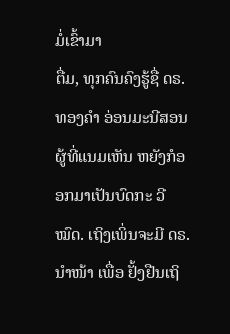ມໍ່ເຂົ້າມາ
ຕື່ມ, ທຸກຄົນຄົງຮູ້ຊື່ ດຣ. ທອງຄຳ ອ່ອນມະນີສອນ ຜູ້ທີ່ແນມເຫັນ ຫຍັງກໍອອກມາເປັນບົດກະ ວີໝົດ. ເຖິງເພິ່ນຈະມີ ດຣ.
ນຳໜ້າ ເພື່ອ ຢັ້ງຢືນເຖິ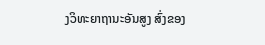ງວິທະຍາຖານະອັນສູງ ສົ່ງຂອງ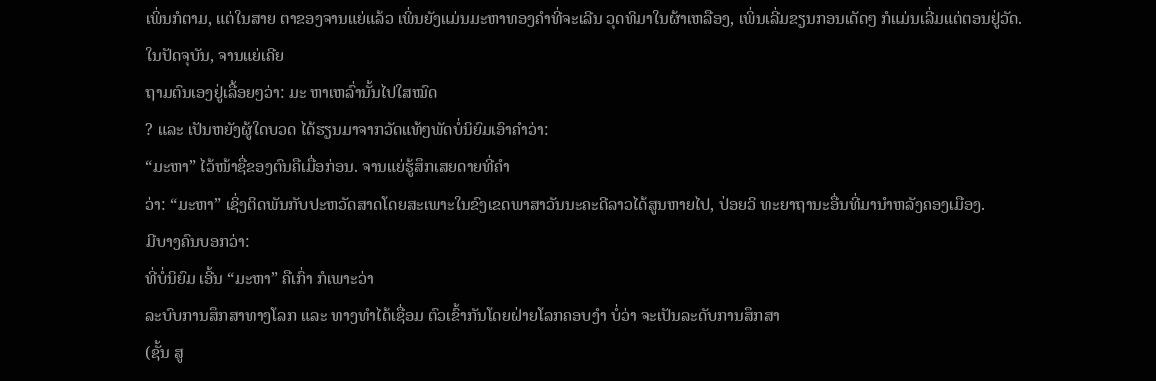ເພິ່ນກໍຕາມ, ແຕ່ໃນສາຍ ຕາຂອງຈານແຍ່ແລ້ວ ເພິ່ນຍັງແມ່ນມະຫາທອງຄຳທີ່ຈະເລີນ ວຸດທິມາໃນຜ້າເຫລືອງ, ເພິ່ນເລີ່ມຂຽນກອນເດັດໆ ກໍແມ່ນເລີ່ມແຕ່ຕອນຢູ່ວັດ.
ໃນປັດຈຸບັນ, ຈານແຍ່ເຄີຍ
ຖາມຕົນເອງຢູ່ເລື້ອຍໆວ່າ: ມະ ຫາເຫລົ່ານັ້ນໄປໃສໝົດ
? ແລະ ເປັນຫຍັງຜູ້ໃດບວດ ໄດ້ຮຽນມາຈາກວັດແທ້ໆພັດບໍ່ນິຍົມເອົາຄຳວ່າ:
“ມະຫາ” ໄວ້ໜ້າຊື່ຂອງຕົນຄືເມື່ອກ່ອນ. ຈານແຍ່ຮູ້ສຶກເສຍດາຍທີ່ຄຳ
ວ່າ: “ມະຫາ” ເຊິ່ງຕິດພັນກັບປະຫວັດສາດໂດຍສະເພາະໃນຂົງເຂດພາສາວັນນະຄະດີລາວໄດ້ສູນຫາຍໄປ, ປ່ອຍວິ ທະຍາຖານະອື່ນທີ່ມານຳຫລັງຄອງເມືອງ.
ມີບາງຄົນບອກວ່າ:
ທີ່ບໍ່ນິຍົມ ເອີ້ນ “ມະຫາ” ຄືເກົ່າ ກໍເພາະວ່າ
ລະບົບການສຶກສາທາງໂລກ ແລະ ທາງທຳໄດ້ເຊື່ອມ ຕົວເຂົ້າກັນໂດຍຝ່າຍໂລກຄອບງຳ ບໍ່ວ່າ ຈະເປັນລະດັບການສຶກສາ
(ຊັ້ນ ສູ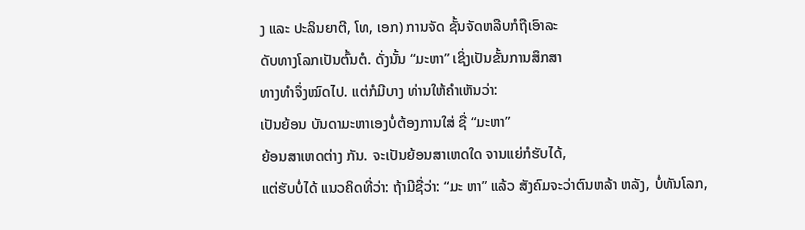ງ ແລະ ປະລິນຍາຕີ, ໂທ, ເອກ) ການຈັດ ຊັ້ນຈັດຫລືບກໍຖືເອົາລະ
ດັບທາງໂລກເປັນຕົ້ນຕໍ. ດັ່ງນັ້ນ “ມະຫາ” ເຊິ່ງເປັນຂັ້ນການສຶກສາ
ທາງທຳຈຶ່ງໝົດໄປ. ແຕ່ກໍມີບາງ ທ່ານໃຫ້ຄຳເຫັນວ່າ:
ເປັນຍ້ອນ ບັນດາມະຫາເອງບໍ່ຕ້ອງການໃສ່ ຊື່ “ມະຫາ”
ຍ້ອນສາເຫດຕ່າງ ກັນ. ຈະເປັນຍ້ອນສາເຫດໃດ ຈານແຍ່ກໍຮັບໄດ້,
ແຕ່ຮັບບໍ່ໄດ້ ແນວຄິດທີ່ວ່າ: ຖ້າມີຊື່ວ່າ: “ມະ ຫາ” ແລ້ວ ສັງຄົມຈະວ່າຕົນຫລ້າ ຫລັງ, ບໍ່ທັນໂລກ,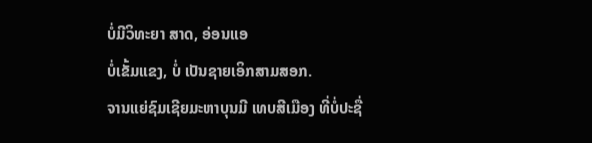ບໍ່ມີວິທະຍາ ສາດ, ອ່ອນແອ
ບໍ່ເຂັ້ມແຂງ, ບໍ່ ເປັນຊາຍເອິກສາມສອກ.
ຈານແຍ່ຊົມເຊີຍມະຫາບຸນມີ ເທບສີເມືອງ ທີ່ບໍ່ປະຊື່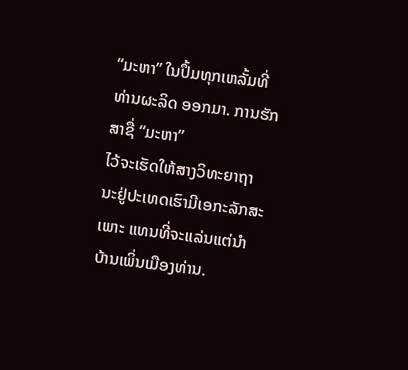“ມະຫາ” ໃນປຶ້ມທຸກເຫລັ້ມທີ່ທ່ານຜະລິດ ອອກມາ. ການຮັກສາຊື່ “ມະຫາ”
ໄວ້ຈະເຮັດໃຫ້ສາງວິທະຍາຖາ ນະຢູ່ປະເທດເຮົາມີເອກະລັກສະ ເພາະ ແທນທີ່ຈະແລ່ນແຕ່ນຳ ບ້ານເພິ່ນເມືອງທ່ານ.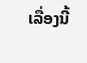ເລື່ອງນີ້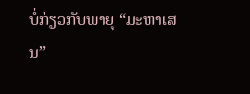ບໍ່ກ່ຽວກັບພາຍຸ “ມະຫາເສນ”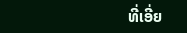ທີ່ເອີ່ຍ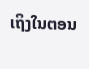ເຖິງໃນຕອນ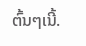ຕົ້ນໆເນີ້.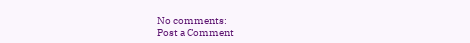No comments:
Post a Comment